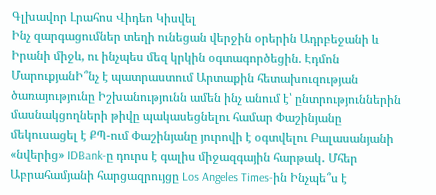Գլխավոր Լրահոս Վիդեո Կիսվել
Ինչ զարգացումներ տեղի ունեցան վերջին օրերին Ադրբեջանի և Իրանի միջև, ու ինչպես մեզ կրկին օգտագործեցին. Էդմոն ՄարուքյանԻ՞նչ է պատրաստում Արտաքին հետախուզության ծառայությունը Իշխանությունն ամեն ինչ անում է՝ ընտրություններին մասնակցողների թիվը պակասեցնելու համար Փաշինյանը մեկուսացել է ՔՊ-ում Փաշինյանը յուրովի է օգտվելու Բալասանյանի «նվերից» IDBank-ը դուրս է գալիս միջազգային հարթակ․ Մհեր Աբրահամյանի հարցազրույցը Los Angeles Times-ին Ինչպե՞ս է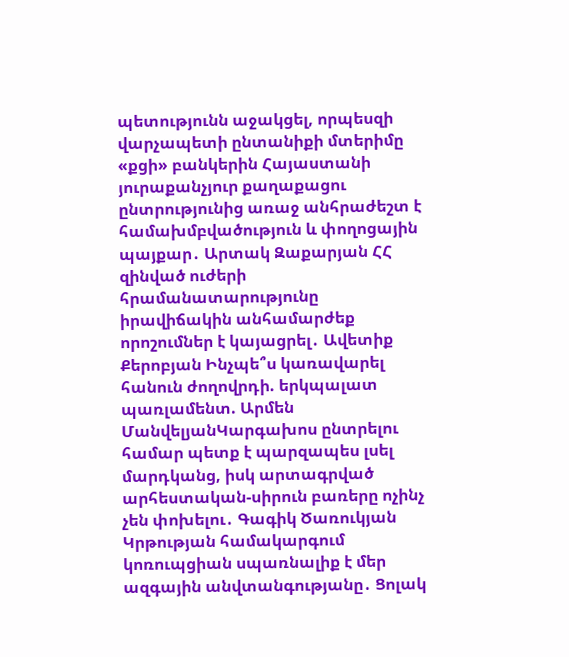պետությունն աջակցել, որպեսզի վարչապետի ընտանիքի մտերիմը «քցի» բանկերին Հայաստանի յուրաքանչյուր քաղաքացու ընտրությունից առաջ անհրաժեշտ է համախմբվածություն և փողոցային պայքար․ Արտակ Զաքարյան ՀՀ զինված ուժերի հրամանատարությունը իրավիճակին անհամարժեք որոշումներ է կայացրել․ Ավետիք Քերոբյան Ինչպե՞ս կառավարել հանուն ժողովրդի. երկպալատ պառլամենտ. Արմեն ՄանվելյանԿարգախոս ընտրելու համար պետք է պարզապես լսել մարդկանց, իսկ արտագրված արհեստական-սիրուն բառերը ոչինչ չեն փոխելու․ Գագիկ Ծառուկյան Կրթության համակարգում կոռուպցիան սպառնալիք է մեր ազգային անվտանգությանը․ Ցոլակ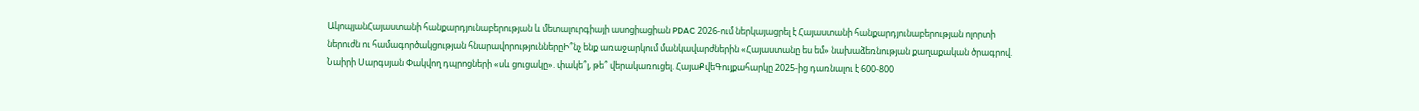ԱկոպյանՀայաստանի հանքարդյունաբերության և մետալուրգիայի ասոցիացիան PDAC 2026-ում ներկայացրել է Հայաստանի հանքարդյունաբերության ոլորտի ներուժն ու համագործակցության հնարավորություններըԻ՞նչ ենք առաջարկում մանկավարժներին «Հայաստանը ես եմ» նախաձեռնության քաղաքական ծրագրով. Նաիրի Սարգսյան Փակվող դպրոցների «սև ցուցակը». փակե՞լ, թե՞ վերակառուցել. ՀայաՔվեԳույքահարկը 2025-ից դառնալու է 600-800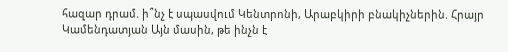հազար դրամ. ի՞նչ է սպասվում Կենտրոնի, Արաբկիրի բնակիչներին. Հրայր Կամենդատյան Այն մասին, թե ինչն է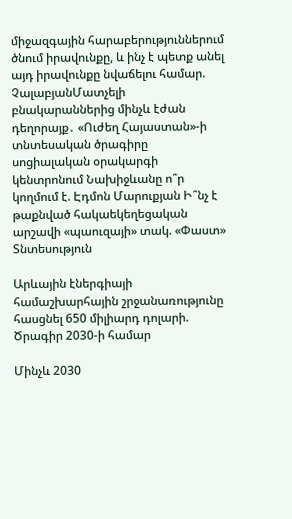միջազգային հարաբերություններում ծնում իրավունքը, և ինչ է պետք անել այդ իրավունքը նվաճելու համար. ՉալաբյանՄատչելի բնակարաններից մինչև էժան դեղորայք․ «Ուժեղ Հայաստան»-ի տնտեսական ծրագիրը սոցիալական օրակարգի կենտրոնում Նախիջևանը ո՞ր կողմում է. Էդմոն Մարուքյան Ի՞նչ է թաքնված հակաեկեղեցական արշավի «պաուզայի» տակ. «Փաստ»
Տնտեսություն

Արևային էներգիայի համաշխարհային շրջանառությունը հասցնել 650 միլիարդ դոլարի. Ծրագիր 2030-ի համար

Մինչև 2030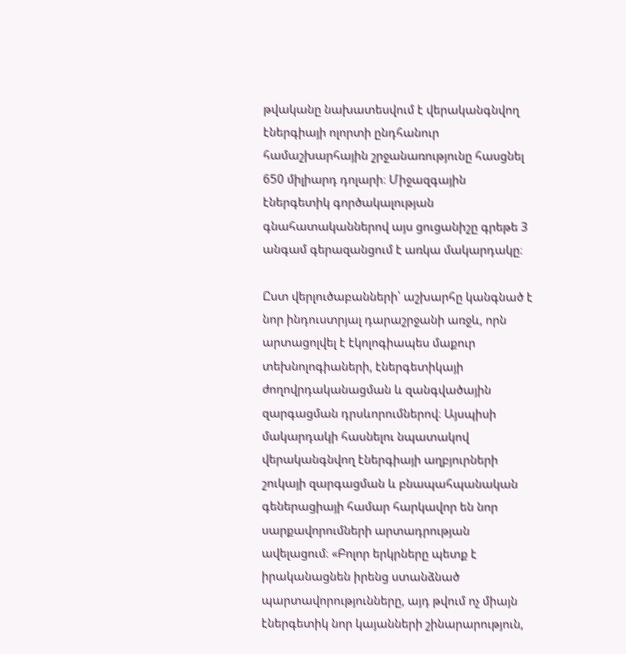թվականը նախատեսվում է վերականգնվող էներգիայի ոլորտի ընդհանուր համաշխարհային շրջանառությունը հասցնել 650 միլիարդ դոլարի։ Միջազգային էներգետիկ գործակալության գնահատականներով այս ցուցանիշը գրեթե 3 անգամ գերազանցում է առկա մակարդակը։

Ըստ վերլուծաբանների՝ աշխարհը կանգնած է նոր ինդուստրյալ դարաշրջանի առջև, որն արտացոլվել է էկոլոգիապես մաքուր տեխնոլոգիաների, էներգետիկայի ժողովրդականացման և զանգվածային զարգացման դրսևորումներով։ Այսպիսի մակարդակի հասնելու նպատակով վերականգնվող էներգիայի աղբյուրների շուկայի զարգացման և բնապահպանական գեներացիայի համար հարկավոր են նոր սարքավորումների արտադրության ավելացում։ «Բոլոր երկրները պետք է իրականացնեն իրենց ստանձնած պարտավորությունները, այդ թվում ոչ միայն էներգետիկ նոր կայանների շինարարություն,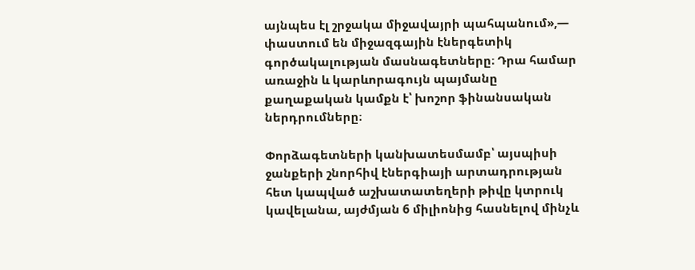այնպես էլ շրջակա միջավայրի պահպանում»,— փաստում են միջազգային էներգետիկ գործակալության մասնագետները։ Դրա համար առաջին և կարևորագույն պայմանը քաղաքական կամքն է՝ խոշոր ֆինանսական ներդրումները։

Փորձագետների կանխատեսմամբ՝ այսպիսի ջանքերի շնորհիվ էներգիայի արտադրության հետ կապված աշխատատեղերի թիվը կտրուկ կավելանա, այժմյան 6 միլիոնից հասնելով մինչև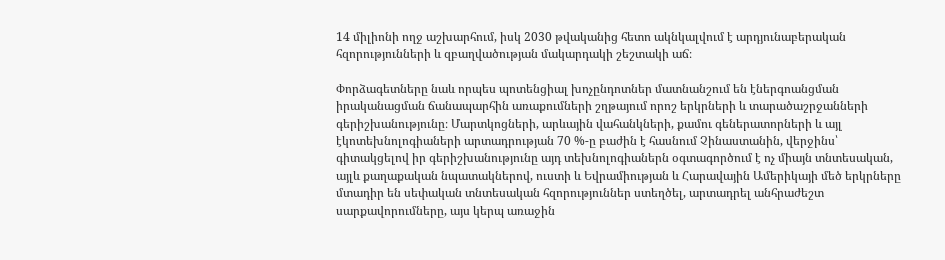14 միլիոնի ողջ աշխարհում, իսկ 2030 թվականից հետո ակնկալվում է արդյունաբերական հզորությունների և զբաղվածության մակարդակի շեշտակի աճ։

Փորձագետները նաև որպես պոտենցիալ խոչընդոտներ մատնանշում են էներգոանցման իրականացման ճանապարհին առաքումների շղթայում որոշ երկրների և տարածաշրջանների գերիշխանությունը։ Մարտկոցների, արևային վահանկների, քամու գեներատորների և այլ էկոտեխնոլոգիաների արտադրության 70 %-ը բաժին է հասնում Չինաստանին, վերջինս՝ գիտակցելով իր գերիշխանությունը այդ տեխնոլոգիաներն օգտագործում է ոչ միայն տնտեսական, այլև քաղաքական նպատակներով, ուստի և Եվրամիության և Հարավային Ամերիկայի մեծ երկրները մտադիր են սեփական տնտեսական հզորություններ ստեղծել, արտադրել անհրաժեշտ սարքավորումները, այս կերպ առաջին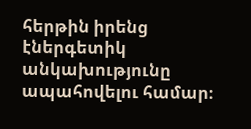հերթին իրենց էներգետիկ անկախությունը ապահովելու համար։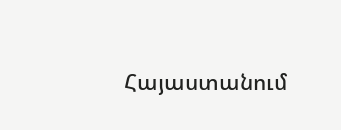Հայաստանում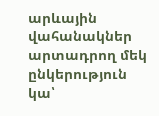արևային վահանակներ արտադրող մեկ ընկերություն կա՝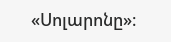«Սոլարոնը»։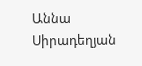Աննա Սիրադեղյան